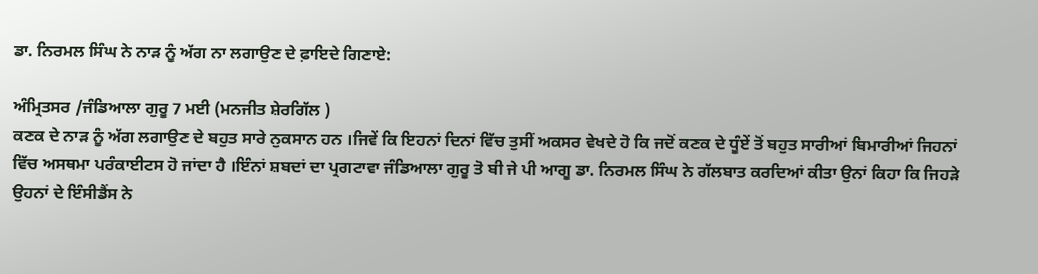ਡਾ. ਨਿਰਮਲ ਸਿੰਘ ਨੇ ਨਾੜ ਨੂੰ ਅੱਗ ਨਾ ਲਗਾਉਣ ਦੇ ਫ਼ਾਇਦੇ ਗਿਣਾਏ:

ਅੰਮ੍ਰਿਤਸਰ /ਜੰਡਿਆਲਾ ਗੁਰੂ 7 ਮਈ (ਮਨਜੀਤ ਸ਼ੇਰਗਿੱਲ )
ਕਣਕ ਦੇ ਨਾੜ ਨੂੰ ਅੱਗ ਲਗਾਉਣ ਦੇ ਬਹੁਤ ਸਾਰੇ ਨੁਕਸਾਨ ਹਨ ।ਜਿਵੇਂ ਕਿ ਇਹਨਾਂ ਦਿਨਾਂ ਵਿੱਚ ਤੁਸੀਂ ਅਕਸਰ ਵੇਖਦੇ ਹੋ ਕਿ ਜਦੋਂ ਕਣਕ ਦੇ ਧੂੰਏਂ ਤੋਂ ਬਹੁਤ ਸਾਰੀਆਂ ਬਿਮਾਰੀਆਂ ਜਿਹਨਾਂ ਵਿੱਚ ਅਸਥਮਾ ਪਰੰਕਾਈਟਸ ਹੋ ਜਾਂਦਾ ਹੈ ।ਇੰਨਾਂ ਸ਼ਬਦਾਂ ਦਾ ਪ੍ਰਗਟਾਵਾ ਜੰਡਿਆਲਾ ਗੁਰੂ ਤੋ ਬੀ ਜੇ ਪੀ ਆਗੂ ਡਾ. ਨਿਰਮਲ ਸਿੰਘ ਨੇ ਗੱਲਬਾਤ ਕਰਦਿਆਂ ਕੀਤਾ ਉਨਾਂ ਕਿਹਾ ਕਿ ਜਿਹੜੇ ਉਹਨਾਂ ਦੇ ਇੰਸੀਡੈਂਸ ਨੇ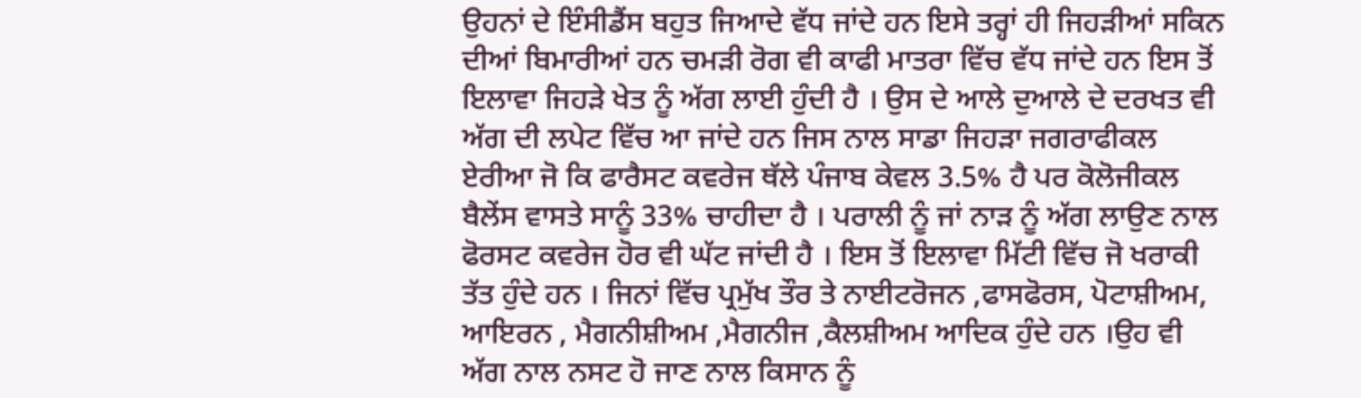ਉਹਨਾਂ ਦੇ ਇੰਸੀਡੈਂਸ ਬਹੁਤ ਜਿਆਦੇ ਵੱਧ ਜਾਂਦੇ ਹਨ ਇਸੇ ਤਰ੍ਹਾਂ ਹੀ ਜਿਹੜੀਆਂ ਸਕਿਨ ਦੀਆਂ ਬਿਮਾਰੀਆਂ ਹਨ ਚਮੜੀ ਰੋਗ ਵੀ ਕਾਫੀ ਮਾਤਰਾ ਵਿੱਚ ਵੱਧ ਜਾਂਦੇ ਹਨ ਇਸ ਤੋਂ ਇਲਾਵਾ ਜਿਹੜੇ ਖੇਤ ਨੂੰ ਅੱਗ ਲਾਈ ਹੁੰਦੀ ਹੈ । ਉਸ ਦੇ ਆਲੇ ਦੁਆਲੇ ਦੇ ਦਰਖਤ ਵੀ ਅੱਗ ਦੀ ਲਪੇਟ ਵਿੱਚ ਆ ਜਾਂਦੇ ਹਨ ਜਿਸ ਨਾਲ ਸਾਡਾ ਜਿਹੜਾ ਜਗਰਾਫੀਕਲ ਏਰੀਆ ਜੋ ਕਿ ਫਾਰੈਸਟ ਕਵਰੇਜ ਥੱਲੇ ਪੰਜਾਬ ਕੇਵਲ 3.5% ਹੈ ਪਰ ਕੋਲੋਜੀਕਲ ਬੈਲੇਂਸ ਵਾਸਤੇ ਸਾਨੂੰ 33% ਚਾਹੀਦਾ ਹੈ । ਪਰਾਲੀ ਨੂੰ ਜਾਂ ਨਾੜ ਨੂੰ ਅੱਗ ਲਾਉਣ ਨਾਲ ਫੋਰਸਟ ਕਵਰੇਜ ਹੋਰ ਵੀ ਘੱਟ ਜਾਂਦੀ ਹੈ । ਇਸ ਤੋਂ ਇਲਾਵਾ ਮਿੱਟੀ ਵਿੱਚ ਜੋ ਖਰਾਕੀ ਤੱਤ ਹੁੰਦੇ ਹਨ । ਜਿਨਾਂ ਵਿੱਚ ਪ੍ਰਮੁੱਖ ਤੌਰ ਤੇ ਨਾਈਟਰੋਜਨ ,ਫਾਸਫੋਰਸ, ਪੋਟਾਸ਼ੀਅਮ, ਆਇਰਨ , ਮੈਗਨੀਸ਼ੀਅਮ ,ਮੈਗਨੀਜ ,ਕੈਲਸ਼ੀਅਮ ਆਦਿਕ ਹੁੰਦੇ ਹਨ ।ਉਹ ਵੀ ਅੱਗ ਨਾਲ ਨਸਟ ਹੋ ਜਾਣ ਨਾਲ ਕਿਸਾਨ ਨੂੰ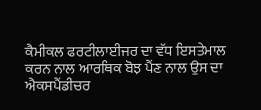ਕੈਮੀਕਲ ਫਰਟੀਲਾਈਜਰ ਦਾ ਵੱਧ ਇਸਤੇਮਾਲ ਕਰਨ ਨਾਲ ਆਰਥਿਕ ਬੋਝ ਪੈਂਣ ਨਾਲ ਉਸ ਦਾ ਐਕਸਪੈਂਡੀਚਰ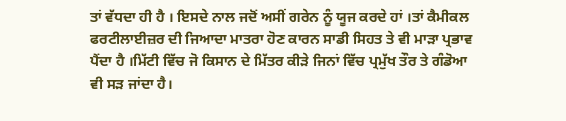ਤਾਂ ਵੱਧਦਾ ਹੀ ਹੈ । ਇਸਦੇ ਨਾਲ ਜਦੋਂ ਅਸੀਂ ਗਰੇਨ ਨੂੰ ਯੂਜ ਕਰਦੇ ਹਾਂ ।ਤਾਂ ਕੈਮੀਕਲ ਫਰਟੀਲਾਈਜ਼ਰ ਦੀ ਜਿਆਦਾ ਮਾਤਰਾ ਹੋਣ ਕਾਰਨ ਸਾਡੀ ਸਿਹਤ ਤੇ ਵੀ ਮਾੜਾ ਪ੍ਰਭਾਵ ਪੈਂਦਾ ਹੈ ।ਮਿੱਟੀ ਵਿੱਚ ਜੋ ਕਿਸਾਨ ਦੇ ਮਿੱਤਰ ਕੀੜੇ ਜਿਨਾਂ ਵਿੱਚ ਪ੍ਰਮੁੱਖ ਤੌਰ ਤੇ ਗੰਡੋਆ ਵੀ ਸੜ ਜਾਂਦਾ ਹੈ।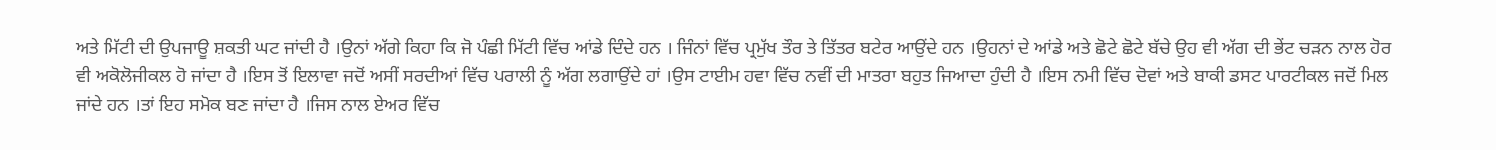ਅਤੇ ਮਿੱਟੀ ਦੀ ਉਪਜਾਊ ਸ਼ਕਤੀ ਘਟ ਜਾਂਦੀ ਹੈ ।ਉਨਾਂ ਅੱਗੇ ਕਿਹਾ ਕਿ ਜੋ ਪੰਛੀ ਮਿੱਟੀ ਵਿੱਚ ਆਂਡੇ ਦਿੰਦੇ ਹਨ । ਜਿੰਨਾਂ ਵਿੱਚ ਪ੍ਰਮੁੱਖ ਤੌਰ ਤੇ ਤਿੱਤਰ ਬਟੇਰ ਆਉਂਦੇ ਹਨ ।ਉਹਨਾਂ ਦੇ ਆਂਡੇ ਅਤੇ ਛੋਟੇ ਛੋਟੇ ਬੱਚੇ ਉਹ ਵੀ ਅੱਗ ਦੀ ਭੇਂਟ ਚੜਨ ਨਾਲ ਹੋਰ ਵੀ ਅਕੋਲੋਜੀਕਲ ਹੋ ਜਾਂਦਾ ਹੈ ।ਇਸ ਤੋਂ ਇਲਾਵਾ ਜਦੋਂ ਅਸੀਂ ਸਰਦੀਆਂ ਵਿੱਚ ਪਰਾਲੀ ਨੂੰ ਅੱਗ ਲਗਾਉਂਦੇ ਹਾਂ ।ਉਸ ਟਾਈਮ ਹਵਾ ਵਿੱਚ ਨਵੀਂ ਦੀ ਮਾਤਰਾ ਬਹੁਤ ਜਿਆਦਾ ਹੁੰਦੀ ਹੈ ।ਇਸ ਨਮੀ ਵਿੱਚ ਦੋਵਾਂ ਅਤੇ ਬਾਕੀ ਡਸਟ ਪਾਰਟੀਕਲ ਜਦੋਂ ਮਿਲ ਜਾਂਦੇ ਹਨ ।ਤਾਂ ਇਹ ਸਮੋਕ ਬਣ ਜਾਂਦਾ ਹੈ ।ਜਿਸ ਨਾਲ ਏਅਰ ਵਿੱਚ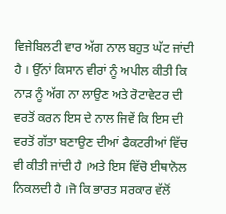ਵਿਜੇਬਿਲਟੀ ਵਾਰ ਅੱਗ ਨਾਲ ਬਹੁਤ ਘੱਟ ਜਾਂਦੀ ਹੈ । ਉੱਨਾਂ ਕਿਸਾਨ ਵੀਰਾਂ ਨੂੰ ਅਪੀਲ ਕੀਤੀ ਕਿ ਨਾੜ ਨੂੰ ਅੱਗ ਨਾ ਲਾਉਣ ਅਤੇ ਰੋਟਾਵੇਟਰ ਦੀ ਵਰਤੋਂ ਕਰਨ ਇਸ ਦੇ ਨਾਲ ਜਿਵੇਂ ਕਿ ਇਸ ਦੀ ਵਰਤੋਂ ਗੱਤਾ ਬਣਾਉਣ ਦੀਆਂ ਫੈਕਟਰੀਆਂ ਵਿੱਚ ਵੀ ਕੀਤੀ ਜਾਂਦੀ ਹੈ ।ਅਤੇ ਇਸ ਵਿੱਚੋ ਈਥਾਨੋਲ ਨਿਕਲਦੀ ਹੈ ।ਜੋ ਕਿ ਭਾਰਤ ਸਰਕਾਰ ਵੱਲੋਂ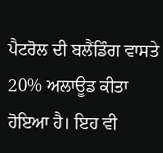ਪੈਟਰੋਲ ਦੀ ਬਲੈਂਡਿੰਗ ਵਾਸਤੇ 20% ਅਲਾਊਡ ਕੀਤਾ ਹੋਇਆ ਹੈ। ਇਹ ਵੀ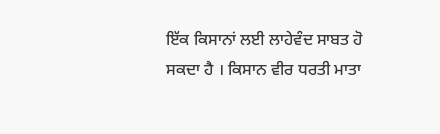ਇੱਕ ਕਿਸਾਨਾਂ ਲਈ ਲਾਹੇਵੰਦ ਸਾਬਤ ਹੋ ਸਕਦਾ ਹੈ । ਕਿਸਾਨ ਵੀਰ ਧਰਤੀ ਮਾਤਾ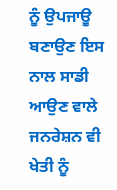ਨੂੰ ਉਪਜਾਊ ਬਣਾਉਣ ਇਸ ਨਾਲ ਸਾਡੀ ਆਉਣ ਵਾਲੇ ਜਨਰੇਸ਼ਨ ਵੀ ਖੇਤੀ ਨੂੰ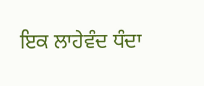ਇਕ ਲਾਹੇਵੰਦ ਧੰਦਾ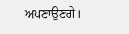ਅਪਣਾਉਣਗੇ।